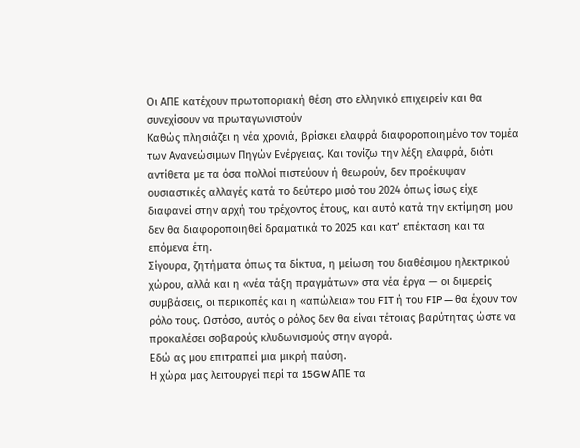Οι ΑΠΕ κατέχουν πρωτοποριακή θέση στο ελληνικό επιχειρείν και θα συνεχίσουν να πρωταγωνιστούν
Καθώς πλησιάζει η νέα χρονιά, βρίσκει ελαφρά διαφοροποιημένο τον τομέα των Ανανεώσιμων Πηγών Ενέργειας. Και τονίζω την λέξη ελαφρά, διότι αντίθετα με τα όσα πολλοί πιστεύουν ή θεωρούν, δεν προέκυψαν ουσιαστικές αλλαγές κατά το δεύτερο μισό του 2024 όπως ίσως είχε διαφανεί στην αρχή του τρέχοντος έτους, και αυτό κατά την εκτίμηση μου δεν θα διαφοροποιηθεί δραματικά το 2025 και κατ’ επέκταση και τα επόμενα έτη.
Σίγουρα, ζητήματα όπως τα δίκτυα, η μείωση του διαθέσιμου ηλεκτρικού χώρου, αλλά και η «νέα τάξη πραγμάτων» στα νέα έργα — οι διμερείς συμβάσεις, οι περικοπές και η «απώλεια» του FIT ή του FIP — θα έχουν τον ρόλο τους. Ωστόσο, αυτός ο ρόλος δεν θα είναι τέτοιας βαρύτητας ώστε να προκαλέσει σοβαρούς κλυδωνισμούς στην αγορά.
Εδώ ας μου επιτραπεί μια μικρή παύση.
Η χώρα μας λειτουργεί περί τα 15GW ΑΠΕ τα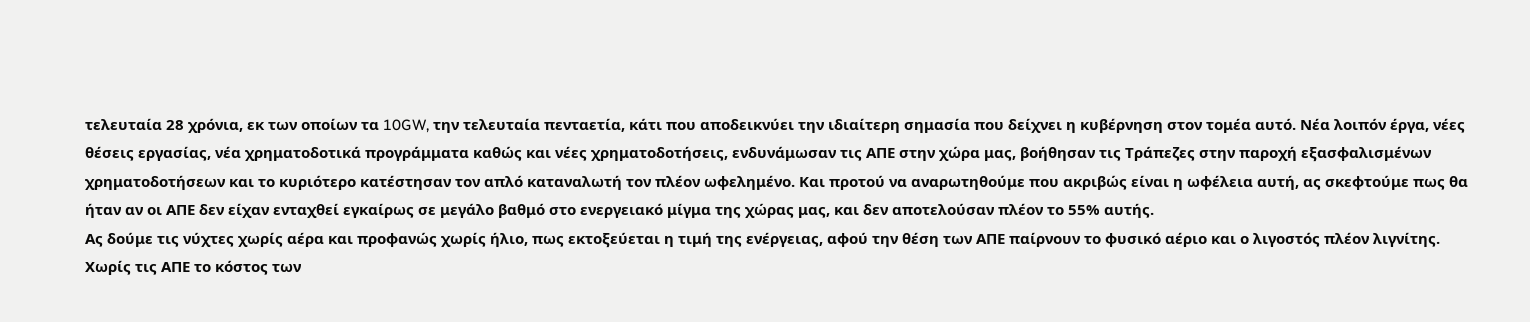τελευταία 28 χρόνια, εκ των οποίων τα 10GW, την τελευταία πενταετία, κάτι που αποδεικνύει την ιδιαίτερη σημασία που δείχνει η κυβέρνηση στον τομέα αυτό. Νέα λοιπόν έργα, νέες θέσεις εργασίας, νέα χρηματοδοτικά προγράμματα καθώς και νέες χρηματοδοτήσεις, ενδυνάμωσαν τις ΑΠΕ στην χώρα μας, βοήθησαν τις Τράπεζες στην παροχή εξασφαλισμένων χρηματοδοτήσεων και το κυριότερο κατέστησαν τον απλό καταναλωτή τον πλέον ωφελημένο. Και προτού να αναρωτηθούμε που ακριβώς είναι η ωφέλεια αυτή, ας σκεφτούμε πως θα ήταν αν οι ΑΠΕ δεν είχαν ενταχθεί εγκαίρως σε μεγάλο βαθμό στο ενεργειακό μίγμα της χώρας μας, και δεν αποτελούσαν πλέον το 55% αυτής.
Ας δούμε τις νύχτες χωρίς αέρα και προφανώς χωρίς ήλιο, πως εκτοξεύεται η τιμή της ενέργειας, αφού την θέση των ΑΠΕ παίρνουν το φυσικό αέριο και ο λιγοστός πλέον λιγνίτης. Χωρίς τις ΑΠΕ το κόστος των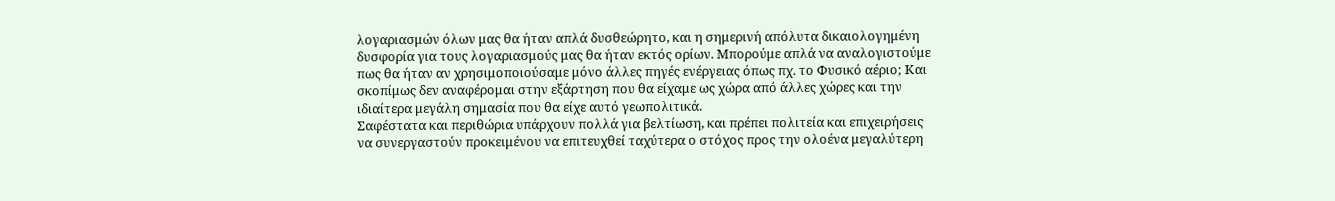λογαριασμών όλων μας θα ήταν απλά δυσθεώρητο, και η σημερινή απόλυτα δικαιολογημένη δυσφορία για τους λογαριασμούς μας θα ήταν εκτός ορίων. Μπορούμε απλά να αναλογιστούμε πως θα ήταν αν χρησιμοποιούσαμε μόνο άλλες πηγές ενέργειας όπως πχ. το Φυσικό αέριο; Και σκοπίμως δεν αναφέρομαι στην εξάρτηση που θα είχαμε ως χώρα από άλλες χώρες και την ιδιαίτερα μεγάλη σημασία που θα είχε αυτό γεωπολιτικά.
Σαφέστατα και περιθώρια υπάρχουν πολλά για βελτίωση, και πρέπει πολιτεία και επιχειρήσεις να συνεργαστούν προκειμένου να επιτευχθεί ταχύτερα ο στόχος προς την ολοένα μεγαλύτερη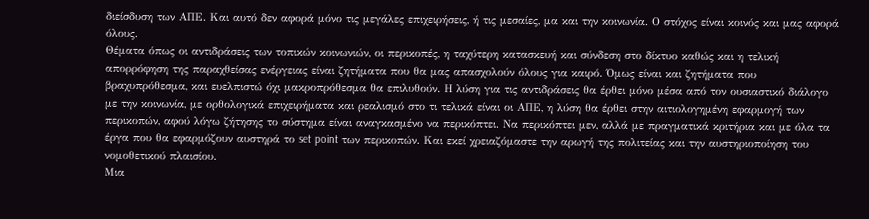διείσδυση των ΑΠΕ. Και αυτό δεν αφορά μόνο τις μεγάλες επιχειρήσεις, ή τις μεσαίες, μα και την κοινωνία. Ο στόχος είναι κοινός και μας αφορά όλους.
Θέματα όπως οι αντιδράσεις των τοπικών κοινωνιών, οι περικοπές, η ταχύτερη κατασκευή και σύνδεση στο δίκτυο καθώς και η τελική απορρόφηση της παραχθείσας ενέργειας είναι ζητήματα που θα μας απασχολούν όλους για καιρό. Όμως είναι και ζητήματα που βραχυπρόθεσμα, και ευελπιστώ όχι μακροπρόθεσμα θα επιλυθούν. Η λύση για τις αντιδράσεις θα έρθει μόνο μέσα από τον ουσιαστικό διάλογο με την κοινωνία, με ορθολογικά επιχειρήματα και ρεαλισμό στο τι τελικά είναι οι ΑΠΕ, η λύση θα έρθει στην αιτιολογημένη εφαρμογή των περικοπών, αφού λόγω ζήτησης το σύστημα είναι αναγκασμένο να περικόπτει. Να περικόπτει μεν, αλλά με πραγματικά κριτήρια και με όλα τα έργα που θα εφαρμόζουν αυστηρά το set point των περικοπών. Και εκεί χρειαζόμαστε την αρωγή της πολιτείας και την αυστηριοποίηση του νομοθετικού πλαισίου.
Μια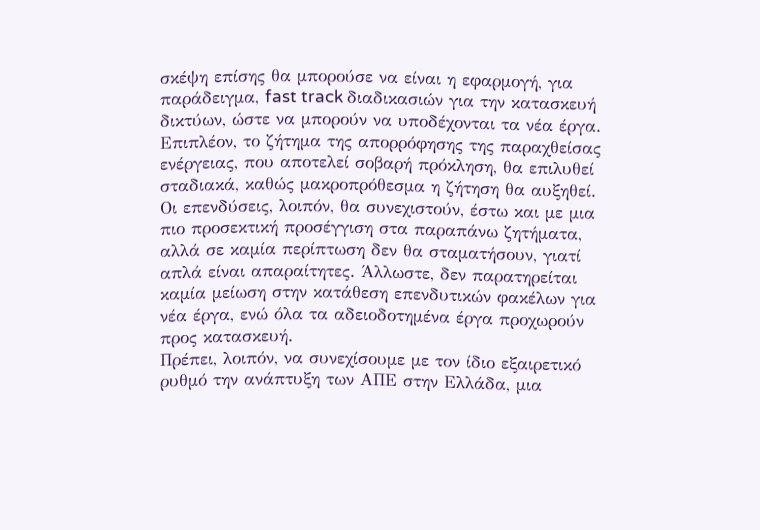σκέψη επίσης θα μπορούσε να είναι η εφαρμογή, για παράδειγμα, fast track διαδικασιών για την κατασκευή δικτύων, ώστε να μπορούν να υποδέχονται τα νέα έργα. Επιπλέον, το ζήτημα της απορρόφησης της παραχθείσας ενέργειας, που αποτελεί σοβαρή πρόκληση, θα επιλυθεί σταδιακά, καθώς μακροπρόθεσμα η ζήτηση θα αυξηθεί.
Οι επενδύσεις, λοιπόν, θα συνεχιστούν, έστω και με μια πιο προσεκτική προσέγγιση στα παραπάνω ζητήματα, αλλά σε καμία περίπτωση δεν θα σταματήσουν, γιατί απλά είναι απαραίτητες. Άλλωστε, δεν παρατηρείται καμία μείωση στην κατάθεση επενδυτικών φακέλων για νέα έργα, ενώ όλα τα αδειοδοτημένα έργα προχωρούν προς κατασκευή.
Πρέπει, λοιπόν, να συνεχίσουμε με τον ίδιο εξαιρετικό ρυθμό την ανάπτυξη των ΑΠΕ στην Ελλάδα, μια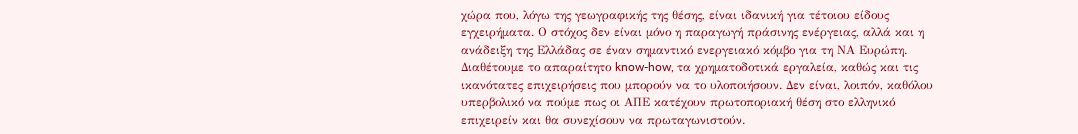χώρα που, λόγω της γεωγραφικής της θέσης, είναι ιδανική για τέτοιου είδους εγχειρήματα. Ο στόχος δεν είναι μόνο η παραγωγή πράσινης ενέργειας, αλλά και η ανάδειξη της Ελλάδας σε έναν σημαντικό ενεργειακό κόμβο για τη ΝΑ Ευρώπη.
Διαθέτουμε το απαραίτητο know-how, τα χρηματοδοτικά εργαλεία, καθώς και τις ικανότατες επιχειρήσεις που μπορούν να το υλοποιήσουν. Δεν είναι, λοιπόν, καθόλου υπερβολικό να πούμε πως οι ΑΠΕ κατέχουν πρωτοποριακή θέση στο ελληνικό επιχειρείν και θα συνεχίσουν να πρωταγωνιστούν.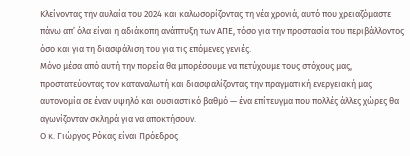Κλείνοντας την αυλαία του 2024 και καλωσορίζοντας τη νέα χρονιά, αυτό που χρειαζόμαστε πάνω απ’ όλα είναι η αδιάκοπη ανάπτυξη των ΑΠΕ, τόσο για την προστασία του περιβάλλοντος όσο και για τη διασφάλιση του για τις επόμενες γενιές.
Μόνο μέσα από αυτή την πορεία θα μπορέσουμε να πετύχουμε τους στόχους μας, προστατεύοντας τον καταναλωτή και διασφαλίζοντας την πραγματική ενεργειακή μας αυτονομία σε έναν υψηλό και ουσιαστικό βαθμό — ένα επίτευγμα που πολλές άλλες χώρες θα αγωνίζονταν σκληρά για να αποκτήσουν.
Ο κ. Γιώργος Ρόκας είναι Πρόεδρος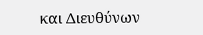και Διευθύνων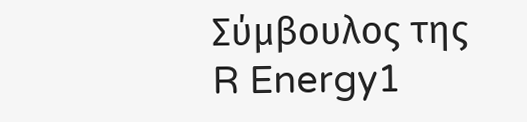Σύμβουλος της R Energy1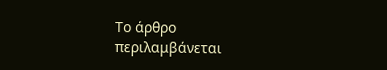Το άρθρο περιλαμβάνεται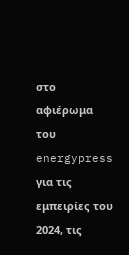στο αφιέρωμα του energypress για τις εμπειρίες του 2024, τις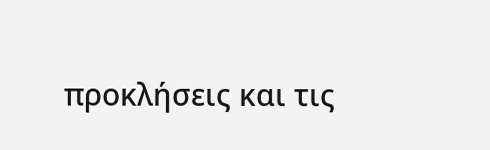προκλήσεις και τις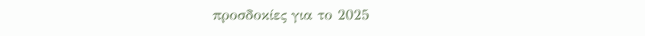προσδοκίες για το 2025